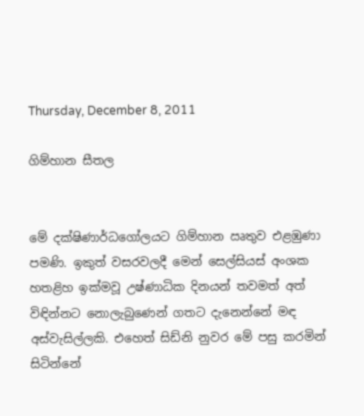Thursday, December 8, 2011

ගිම්හාන සීතල


මේ දක්ෂිණාර්ධගෝලයට ගිම්හාන ඍතුව එළඹුණා පමණි. ඉකුත් වසරවලදී මෙන් සෙල්සියස් අංශක හතළිහ ඉක්මවූ උෂ්ණාධික දිනයන් තවමත් අත් වි‍‍‍‍‍‍‍‍ඳින්නට නොලැබුණෙන් ගතට දැනෙන්නේ මඳ අස්වැසිල්ලකි. එහෙත් සිඩ්නි නුවර මේ පසු කරමින් සිටින්නේ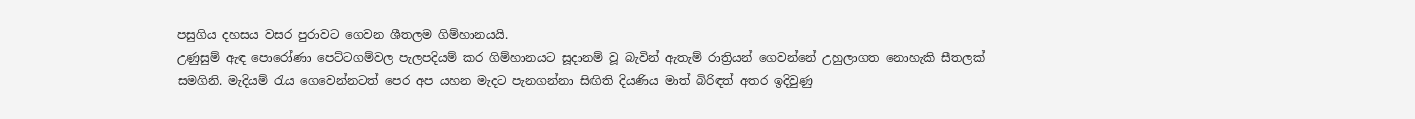පසුගිය දහසය වසර පුරාවට ගෙවන ශීතලම ගිම්හානයයි.
උණුසුම් ඇඳ පොරෝණා පෙට්ටගම්වල පැලපදියම් කර ගිම්හානයට සූදානම් වූ බැවින් ඇතැම් රාත්‍රියන් ගෙවන්නේ උහුලාගත නොහැකි සීතලක් සමගිනි. මැදියම් රැය ගෙවෙන්නටත් පෙර අප යහන මැදට පැනගන්නා සිඟිති දියණිය මාත් බිරිඳත් අතර ඉදිවුණු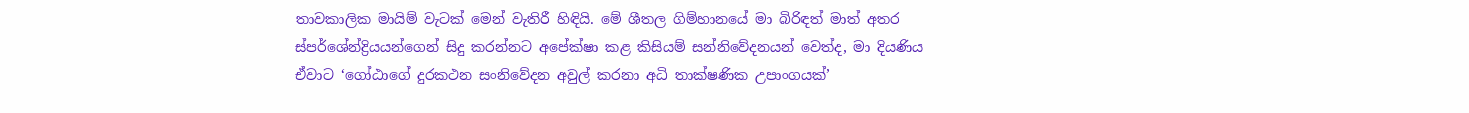තාවකාලික මායිම් වැටක් මෙන් වැතිරී හිඳියි. මේ ‍ශීතල ගිම්හානයේ මා බිරිඳත් මාත් අතර ස්පර්ශේන්ද්‍රියයන්ගෙන් සිදු කරන්නට අපේක්ෂා කළ කිසියම් සන්නිවේදනයන් වෙත්ද, මා දියණිය ඒවාට ‘ගෝඨාගේ දුරකථන සංනිවේදන අවුල් කරනා අධි තාක්ෂණික උපාංගයක්’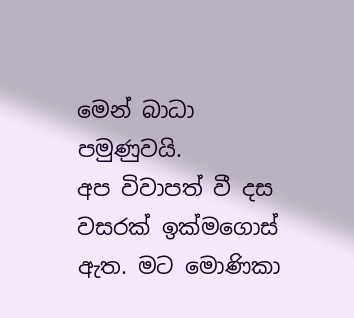මෙන් බාධා පමුණුවයි.
අප විවාපත් වී දස වසරක් ඉක්මගොස් ඇත. මට මොණිකා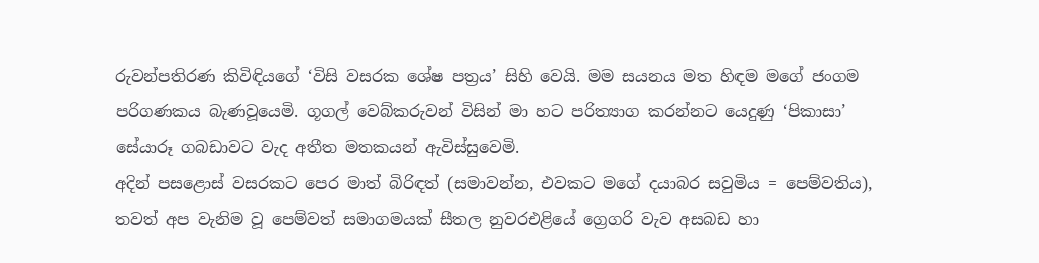රුවන්පතිරණ කිවිඳියගේ ‘විසි වසරක ශේෂ පත්‍රය’ සිහි වෙයි. මම සයනය මත හිඳම මගේ ජංගම පරිගණකය බැණවූයෙමි. ගූගල් වෙබ්කරුවන් විසින් මා හට පරිත්‍යාග කරන්නට යෙදුණු ‘පිකාසා’ සේයාරූ ගබඩාවට වැද අතීත මතකයන් ඇවිස්සුවෙමි.
අදින් පසළොස් වසරකට පෙර මාත් බිරිඳත් (සමාවන්න, එවකට මගේ දයාබර සවුමිය = පෙම්වතිය), තවත් අප වැනිම වූ පෙම්වත් සමාගමයක් සීතල නුවරඑළියේ ග්‍රෙගරි වැව අසබඩ හා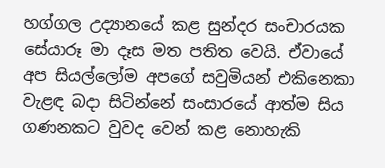හග්ගල උද්‍යානයේ කළ සුන්දර සංචාරයක සේයාරූ මා දෑස මත පතිත වෙයි. ඒවායේ අප සියල්ලෝම අපගේ සවුමියන් එකිනෙකා වැළඳ බදා සිටින්නේ සංසාරයේ ආත්ම සිය ගණනකට වුවද වෙන් කළ නොහැකි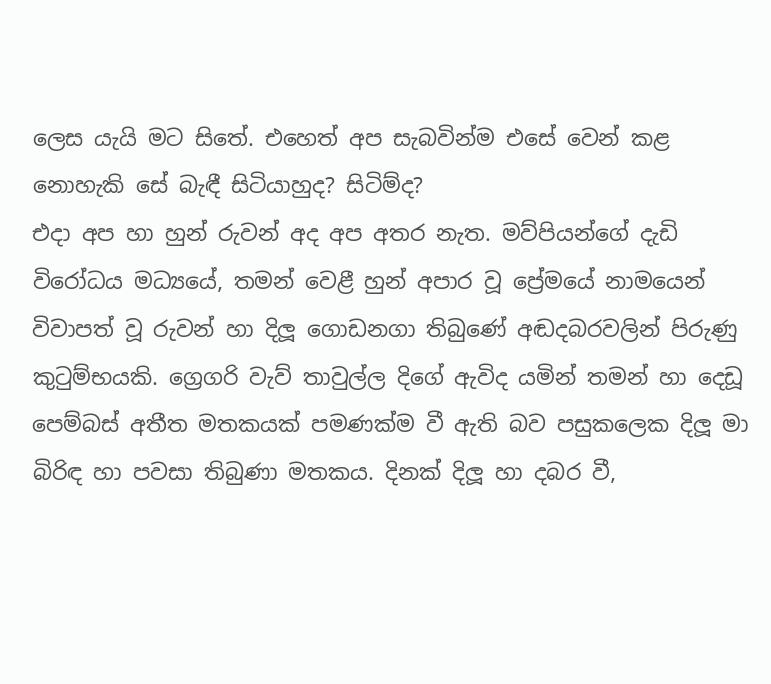ලෙස යැයි මට සිතේ. එහෙත් අප සැබවින්ම එසේ වෙන් කළ නොහැකි සේ බැඳී සිටියාහුද? සිටිම්ද?
එදා අප හා හුන් රුවන් අද අප අතර නැත. මව්පියන්ගේ දැඩි විරෝධය මධ්‍යයේ, තමන් වෙළී හුන් අපාර වූ ප්‍රේමයේ නාමයෙන් විවාපත් වූ රුවන් හා දිලූ ගොඩනගා තිබුණේ අඬදබරවලින් පිරුණු කුටුම්භයකි. ග්‍රෙගරි වැව් තාවුල්ල දිගේ ඇවිද යමින් තමන් හා දෙඩූ පෙම්බස් අතීත මතකයක් පමණක්ම වී ඇති බව පසුකලෙක දිලූ මා බිරිඳ හා පවසා තිබුණා මතකය. දිනක් දිලූ හා දබර වී,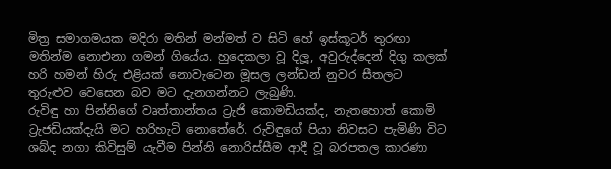මිත්‍ර සමාගමයක මදිරා මතින් මන්මත් ව සිටි හේ ඉස්කූටර් තුරඟා මතින්ම නොඑනා ගමන් ගියේය. හුදෙකලා වූ දිලූ, අවුරුද්දෙන් දිගු කලක් හරි හමන් හිරු එළියක් නොවැටෙන මූසල ලන්ඩන් නුවර සීතලට තුරුළුව වෙසෙන බව මට දැනගන්නට ලැබුණි.
රුවිඳු හා පින්නිගේ වෘත්තාන්තය ‍ට්‍රැජි කොමඩියක්ද, නැතහොත් කොමි ට්‍රැජඩියක්දැයි මට හරිහැටි නොතේරේ. රුවිඳුගේ පියා නිවසට පැමිණි විට ශබ්ද නගා කිවිසුම් යැවීම පින්නි නොරිස්සීම ආදී වූ බරපතල කාරණා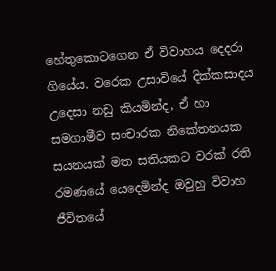හේතුකොටගෙන ඒ විවාහය දෙදරා ගියේය. වරෙක උසාවියේ දික්කසාදය උදෙසා නඩු කියමින්ද, ඒ හා සමගාමීව සංචාරක නිකේතනයක සයනයක් මත සතියකට වරක් රති රමණයේ යෙදෙමින්ද ඔවුහු විවාහ ජීවිතයේ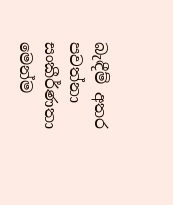බැඳීම් අතර පවත්නා සංකීර්ණතා මෙන්ම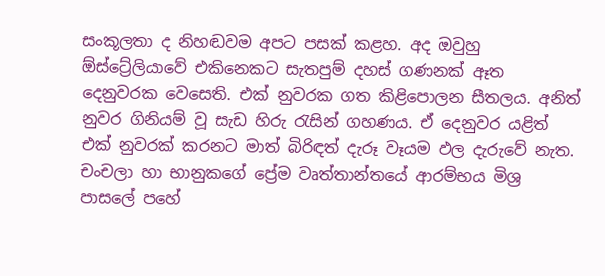සංකූලතා ද නිහඬවම අපට පසක් කළහ. අද ඔවුහු ඕස්ට්‍රේලියාවේ එකිනෙකට සැතපුම් දහස් ගණනක් ඈත දෙනුවරක වෙසෙති. එක් නුවරක ගත කිළිපොලන සීතලය. අනිත් නුවර ගිනියම් වූ සැඩ හිරු රැසින් ගහණය. ඒ දෙනුවර යළිත් එක් නුවරක් කරනට මාත් බිරිඳත් දැරූ වෑයම ඵල දැරුවේ නැත.
චංචලා හා භානුකගේ ප්‍රේම වෘත්තාන්තයේ ආරම්භය මිශ්‍ර පාසලේ පහේ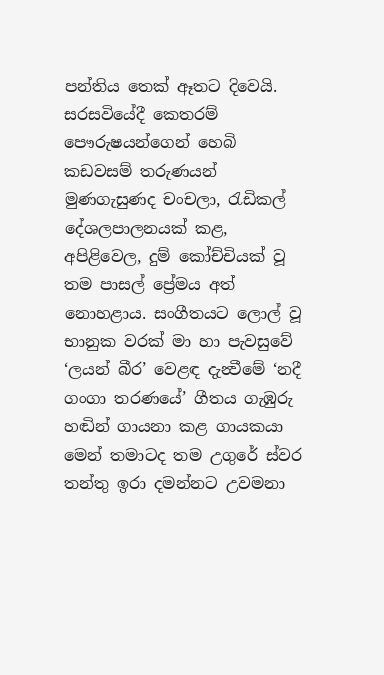පන්තිය තෙක් ඈතට දිවෙයි. සරසවියේදී කෙතරම් පෞරුෂයන්ගෙන් හෙබි කඩවසම් තරුණයන් මුණගැසුණද චංචලා, රැඩිකල් දේශලපාලනයක් කළ, අපිළිවෙල, දුම් කෝච්චියක් වූ තම පාසල් ප්‍රේමය අත් නොහළාය. සංගීතයට ලොල් වූ භානුක වරක් මා හා පැවසුවේ ‘ලයන් බීර’ වෙළඳ දැන්‍වීමේ ‘නදී ගංගා තරණයේ’ ගීතය ගැඹුරු හඬින් ගායනා කළ ගායකයා මෙන් තමාටද තම උගුරේ ස්වර තන්තු ඉරා දමන්නට උවමනා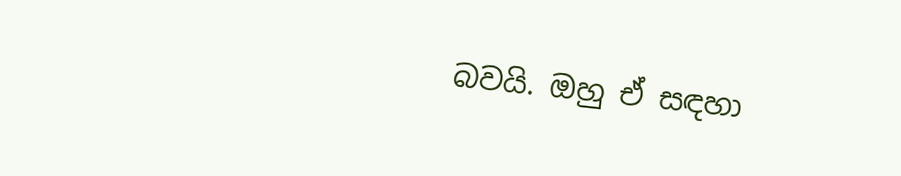බවයි. ඔහු ඒ සඳහා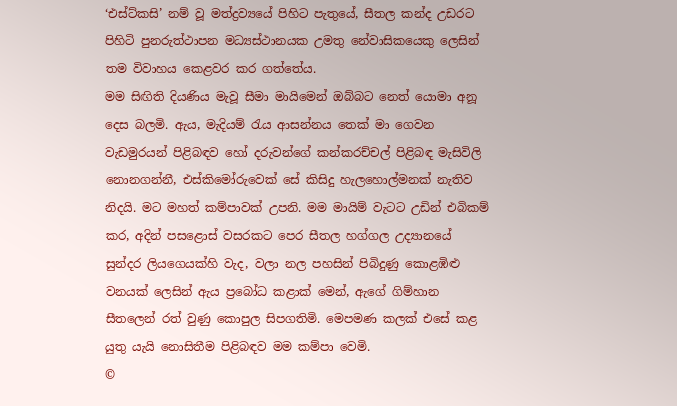‘එස්ට්කසි’ නම් වූ මත්ද්‍රව්‍යයේ පිහිට පැතුයේ, සීතල කන්ද උඩරට පිහිටි පුනරුත්ථාපන මධ්‍යස්ථානයක උමතු නේවාසික‍යෙකු ලෙසින් තම විවාහය කෙළවර කර ගත්තේය.
මම සිඟිති දියණිය මැවූ සීමා මායිමෙන් ඔබ්බට නෙත් යොමා අනූ දෙස බලමි. ඇය, මැදියම් රැය ආසන්නය තෙක් මා ගෙවන වැඩමුරයන් පිළිබඳව හෝ දරුවන්ගේ කන්කරච්චල් පිළිබඳ මැසිවිලි නොනගන්නී, එස්කිමෝරුවෙක් සේ කිසිදු හැලහොල්මනක් නැතිව නිදයි. මට මහත් කම්පාවක් උපනි. මම මායිම් වැටට උඩින් එබිකම් කර, අදින් පසළොස් වසරකට පෙර සීතල හග්ගල උද්‍යානයේ සුන්දර ලියගෙයක්හි වැද, වලා නල පහසින් පිබිදුණු කොළඹිළු වනයක් ලෙසින් ඇය ප්‍රබෝධ කළාක් මෙන්, ඇගේ ගිම්හාන සීතලෙන් රත් වුණු කොපුල සිපගතිමි. මෙපමණ කලක් එසේ කළ යුතු යැයි නොසිතීම පිළිබඳව මම කම්පා වෙමි.
©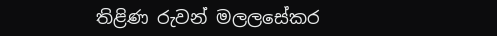තිළිණ රුවන් මලලසේකර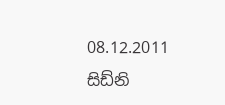08.12.2011
සිඩ්නි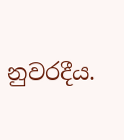නුවරදීය.